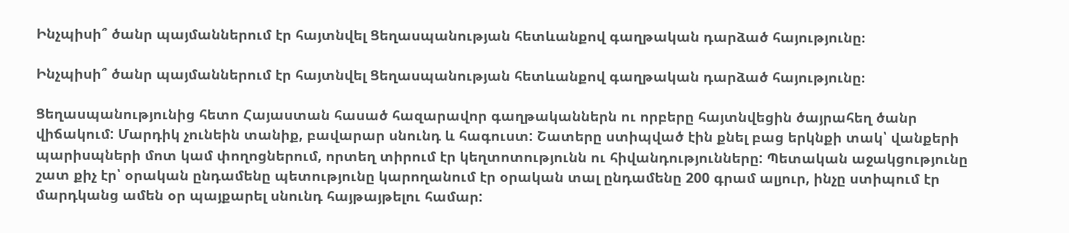Ինչպիսի՞ ծանր պայմաններում էր հայտնվել Ցեղասպանության հետևանքով գաղթական դարձած հայությունը։

Ինչպիսի՞ ծանր պայմաններում էր հայտնվել Ցեղասպանության հետևանքով գաղթական դարձած հայությունը։

Ցեղասպանությունից հետո Հայաստան հասած հազարավոր գաղթականներն ու որբերը հայտնվեցին ծայրահեղ ծանր վիճակում: Մարդիկ չունեին տանիք, բավարար սնունդ և հագուստ: Շատերը ստիպված էին քնել բաց երկնքի տակ՝ վանքերի պարիսպների մոտ կամ փողոցներում, որտեղ տիրում էր կեղտոտությունն ու հիվանդությունները: Պետական աջակցությունը շատ քիչ էր՝ օրական ընդամենը պետությունը կարողանում էր օրական տալ ընդամենը 200 գրամ ալյուր, ինչը ստիպում էր մարդկանց ամեն օր պայքարել սնունդ հայթայթելու համար: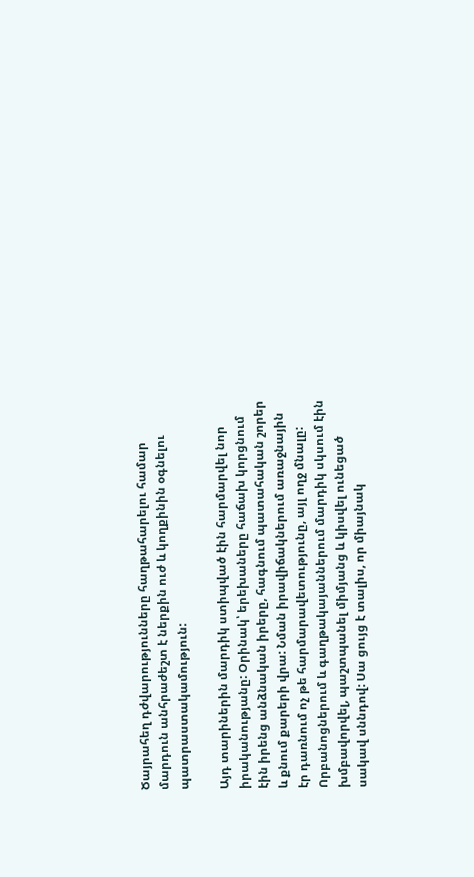Ծայրահեղ դժվարությունները հաղթահարելու համար մարդուն անհրաժեշտ է ներքին ուժ և կողքինին օգնելու պատրաստակամություն:

Այդ տարիներին մարդիկ ստիպված էին հարմարվել նոր իրականությանը: Օրինակ՝ երեխաները հաճախ կորցնում էին իրենց անձնական իրերը, հագնում պատահական շորեր և քնում քարերի վրա: Նման իրավիճակներում առաջնային էր դառնում ոչ թե հարմարավետությունը, այլ ողջ մնալը: Որբանոցներում և գաղթակայաններում մարդիկ սկսում էին խմբավորվել, պաշտպանել միմյանց և կիսվել ունեցած սակավ սննդով: Սա ցույց է տալիս, որ միայնակ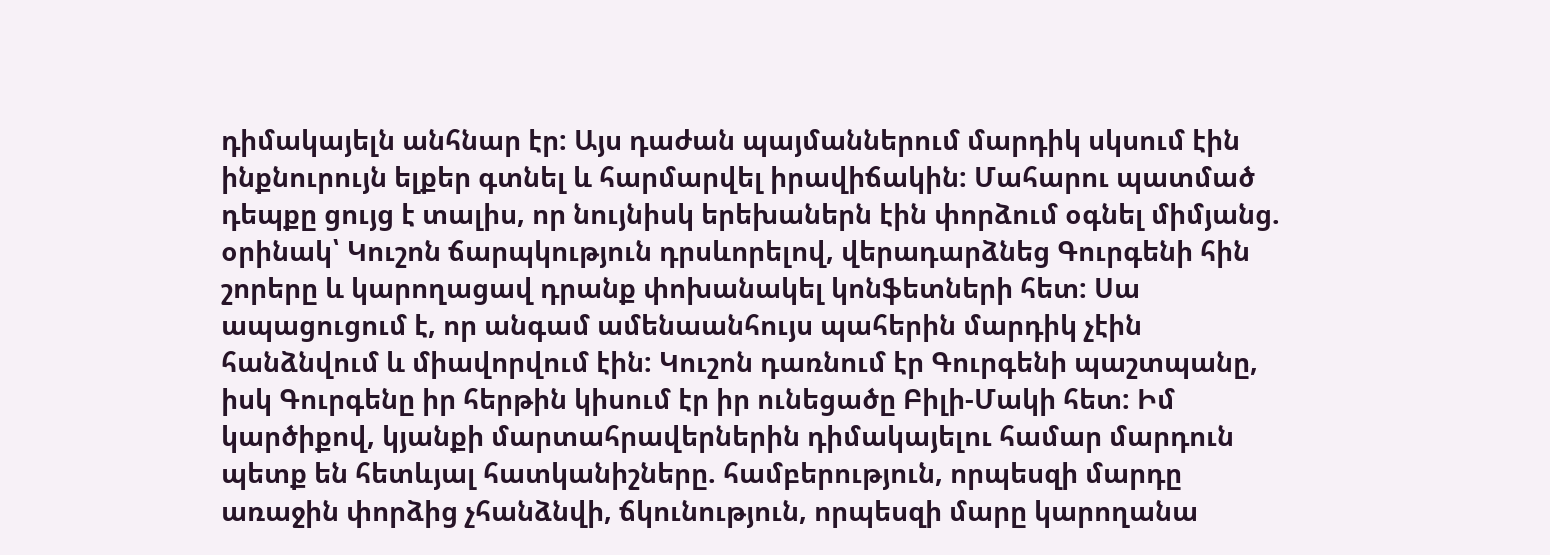դիմակայելն անհնար էր: Այս դաժան պայմաններում մարդիկ սկսում էին ինքնուրույն ելքեր գտնել և հարմարվել իրավիճակին: Մահարու պատմած դեպքը ցույց է տալիս, որ նույնիսկ երեխաներն էին փորձում օգնել միմյանց. օրինակ՝ Կուշոն ճարպկություն դրսևորելով, վերադարձնեց Գուրգենի հին շորերը և կարողացավ դրանք փոխանակել կոնֆետների հետ: Սա ապացուցում է, որ անգամ ամենաանհույս պահերին մարդիկ չէին հանձնվում և միավորվում էին: Կուշոն դառնում էր Գուրգենի պաշտպանը, իսկ Գուրգենը իր հերթին կիսում էր իր ունեցածը Բիլի-Մակի հետ: Իմ կարծիքով, կյանքի մարտահրավերներին դիմակայելու համար մարդուն պետք են հետևյալ հատկանիշները. համբերություն, որպեսզի մարդը առաջին փորձից չհանձնվի, ճկունություն, որպեսզի մարը կարողանա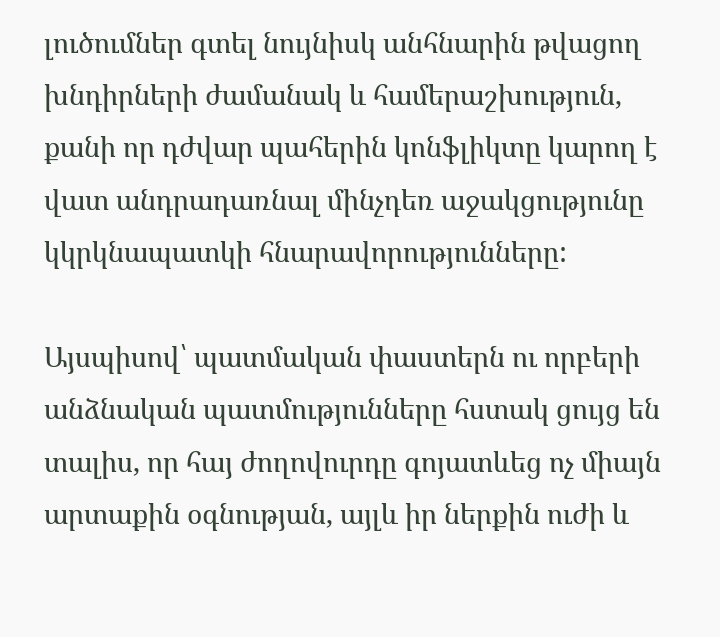լուծումներ գտել նույնիսկ անհնարին թվացող խնդիրների ժամանակ և համերաշխություն, քանի որ դժվար պահերին կոնֆլիկտը կարող է վատ անդրադառնալ մինչդեռ աջակցությունը կկրկնապատկի հնարավորությունները:

Այսպիսով՝ պատմական փաստերն ու որբերի անձնական պատմությունները հստակ ցույց են տալիս, որ հայ ժողովուրդը գոյատևեց ոչ միայն արտաքին օգնության, այլև իր ներքին ուժի և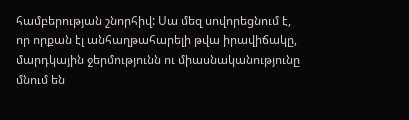համբերության շնորհիվ: Սա մեզ սովորեցնում է, որ որքան էլ անհաղթահարելի թվա իրավիճակը, մարդկային ջերմությունն ու միասնականությունը մնում են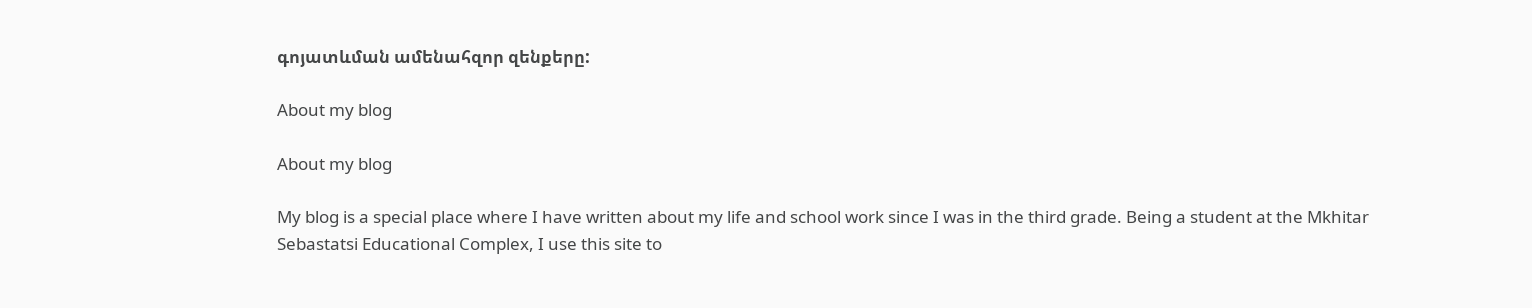գոյատևման ամենահզոր զենքերը:

About my blog

About my blog

My blog is a special place where I have written about my life and school work since I was in the third grade. Being a student at the Mkhitar Sebastatsi Educational Complex, I use this site to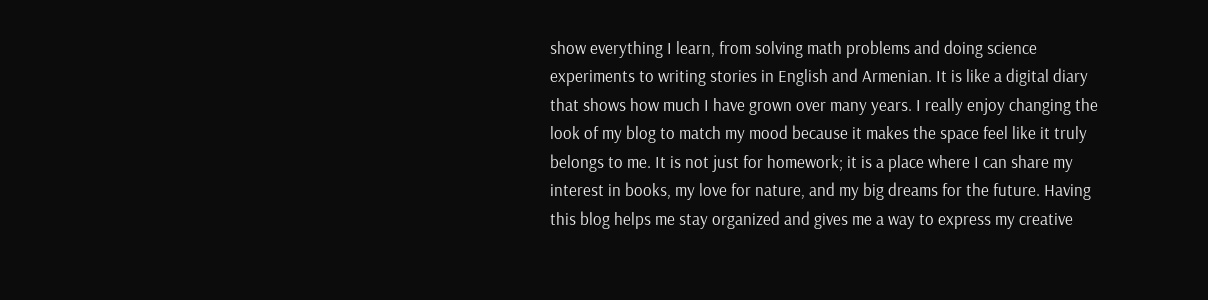show everything I learn, from solving math problems and doing science experiments to writing stories in English and Armenian. It is like a digital diary that shows how much I have grown over many years. I really enjoy changing the look of my blog to match my mood because it makes the space feel like it truly belongs to me. It is not just for homework; it is a place where I can share my interest in books, my love for nature, and my big dreams for the future. Having this blog helps me stay organized and gives me a way to express my creative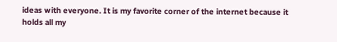ideas with everyone. It is my favorite corner of the internet because it holds all my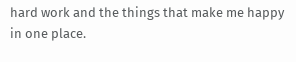hard work and the things that make me happy in one place.